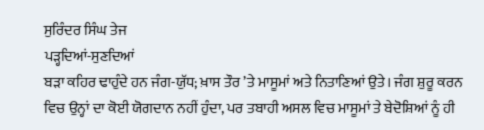ਸੁਰਿੰਦਰ ਸਿੰਘ ਤੇਜ
ਪੜ੍ਹਦਿਆਂ-ਸੁਣਦਿਆਂ
ਬੜਾ ਕਹਿਰ ਢਾਹੁੰਦੇ ਹਨ ਜੰਗ-ਯੁੱਧ; ਖ਼ਾਸ ਤੌਰ ’ਤੇ ਮਾਸੂਮਾਂ ਅਤੇ ਨਿਤਾਣਿਆਂ ਉਤੇ। ਜੰਗ ਸ਼ੁਰੂ ਕਰਨ ਵਿਚ ਉਨ੍ਹਾਂ ਦਾ ਕੋਈ ਯੋਗਦਾਨ ਨਹੀਂ ਹੁੰਦਾ, ਪਰ ਤਬਾਹੀ ਅਸਲ ਵਿਚ ਮਾਸੂਮਾਂ ਤੇ ਬੇਦੋਸ਼ਿਆਂ ਨੂੰ ਹੀ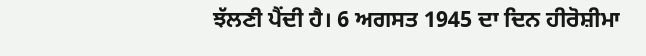ਝੱਲਣੀ ਪੈਂਦੀ ਹੈ। 6 ਅਗਸਤ 1945 ਦਾ ਦਿਨ ਹੀਰੋਸ਼ੀਮਾ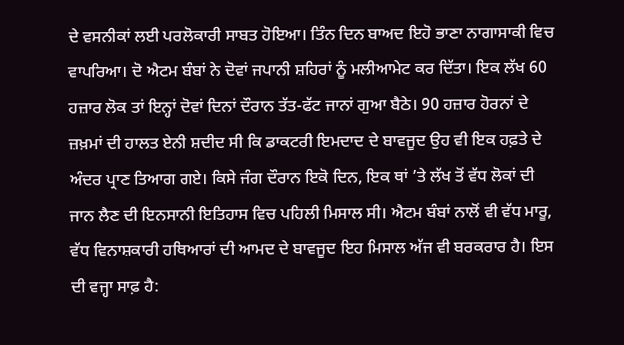ਦੇ ਵਸਨੀਕਾਂ ਲਈ ਪਰਲੋਕਾਰੀ ਸਾਬਤ ਹੋਇਆ। ਤਿੰਨ ਦਿਨ ਬਾਅਦ ਇਹੋ ਭਾਣਾ ਨਾਗਾਸਾਕੀ ਵਿਚ ਵਾਪਰਿਆ। ਦੋ ਐਟਮ ਬੰਬਾਂ ਨੇ ਦੋਵਾਂ ਜਪਾਨੀ ਸ਼ਹਿਰਾਂ ਨੂੰ ਮਲੀਆਮੇਟ ਕਰ ਦਿੱਤਾ। ਇਕ ਲੱਖ 60 ਹਜ਼ਾਰ ਲੋਕ ਤਾਂ ਇਨ੍ਹਾਂ ਦੋਵਾਂ ਦਿਨਾਂ ਦੌਰਾਨ ਤੱਤ-ਫੱਟ ਜਾਨਾਂ ਗੁਆ ਬੈਠੇ। 90 ਹਜ਼ਾਰ ਹੋਰਨਾਂ ਦੇ ਜ਼ਖ਼ਮਾਂ ਦੀ ਹਾਲਤ ਏਨੀ ਸ਼ਦੀਦ ਸੀ ਕਿ ਡਾਕਟਰੀ ਇਮਦਾਦ ਦੇ ਬਾਵਜੂਦ ਉਹ ਵੀ ਇਕ ਹਫ਼ਤੇ ਦੇ ਅੰਦਰ ਪ੍ਰਾਣ ਤਿਆਗ ਗਏ। ਕਿਸੇ ਜੰਗ ਦੌਰਾਨ ਇਕੋ ਦਿਨ, ਇਕ ਥਾਂ ’ਤੇ ਲੱਖ ਤੋਂ ਵੱਧ ਲੋਕਾਂ ਦੀ ਜਾਨ ਲੈਣ ਦੀ ਇਨਸਾਨੀ ਇਤਿਹਾਸ ਵਿਚ ਪਹਿਲੀ ਮਿਸਾਲ ਸੀ। ਐਟਮ ਬੰਬਾਂ ਨਾਲੋਂ ਵੀ ਵੱਧ ਮਾਰੂ, ਵੱਧ ਵਿਨਾਸ਼ਕਾਰੀ ਹਥਿਆਰਾਂ ਦੀ ਆਮਦ ਦੇ ਬਾਵਜੂਦ ਇਹ ਮਿਸਾਲ ਅੱਜ ਵੀ ਬਰਕਰਾਰ ਹੈ। ਇਸ ਦੀ ਵਜ੍ਹਾ ਸਾਫ਼ ਹੈ: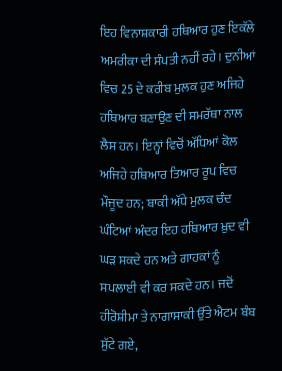ਇਹ ਵਿਨਾਸ਼ਕਾਰੀ ਹਥਿਆਰ ਹੁਣ ਇਕੱਲੇ ਅਮਰੀਕਾ ਦੀ ਸੰਪਤੀ ਨਹੀਂ ਰਹੇ। ਦੁਨੀਆਂ ਵਿਚ 25 ਦੇ ਕਰੀਬ ਮੁਲਕ ਹੁਣ ਅਜਿਹੇ ਹਥਿਆਰ ਬਣਾਉਣ ਦੀ ਸਮਰੱਥਾ ਨਾਲ ਲੈਸ ਹਨ। ਇਨ੍ਹਾਂ ਵਿਚੋਂ ਅੱਧਿਆਂ ਕੋਲ ਅਜਿਹੇ ਹਥਿਆਰ ਤਿਆਰ ਰੂਪ ਵਿਚ ਮੌਜੂਦ ਹਨ; ਬਾਕੀ ਅੱਧੇ ਮੁਲਕ ਚੰਦ ਘੰਟਿਆਂ ਅੰਦਰ ਇਹ ਹਥਿਆਰ ਖ਼ੁਦ ਵੀ ਘੜ ਸਕਦੇ ਹਨ ਅਤੇ ਗਾਹਕਾਂ ਨੂੰ ਸਪਲਾਈ ਵੀ ਕਰ ਸਕਦੇ ਹਨ। ਜਦੋਂ ਹੀਰੋਸ਼ੀਮਾ ਤੇ ਨਾਗਾਸਾਕੀ ਉੱਤੇ ਐਟਮ ਬੰਬ ਸੁੱਟੇ ਗਏ,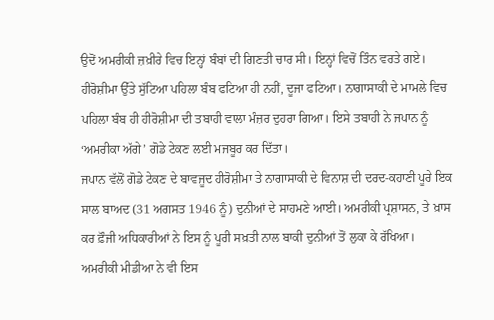ਉਦੋਂ ਅਮਰੀਕੀ ਜ਼ਖ਼ੀਰੇ ਵਿਚ ਇਨ੍ਹਾਂ ਬੰਬਾਂ ਦੀ ਗਿਣਤੀ ਚਾਰ ਸੀ। ਇਨ੍ਹਾਂ ਵਿਚੋਂ ਤਿੰਨ ਵਰਤੇ ਗਏ। ਹੀਰੋਸ਼ੀਮਾ ਉੱਤੇ ਸੁੱਟਿਆ ਪਹਿਲਾ ਬੰਬ ਫਟਿਆ ਹੀ ਨਹੀਂ, ਦੂਜਾ ਫਟਿਆ। ਨਾਗਾਸਾਕੀ ਦੇ ਮਾਮਲੇ ਵਿਚ ਪਹਿਲਾ ਬੰਬ ਹੀ ਹੀਰੋਸ਼ੀਮਾ ਦੀ ਤਬਾਹੀ ਵਾਲਾ ਮੰਜ਼ਰ ਦੁਹਰਾ ਗਿਆ। ਇਸੇ ਤਬਾਹੀ ਨੇ ਜਪਾਨ ਨੂੰ ‘ਅਮਰੀਕਾ ਅੱਗੇ’ ਗੋਡੇ ਟੇਕਣ ਲਈ ਮਜਬੂਰ ਕਰ ਦਿੱਤਾ।
ਜਪਾਨ ਵੱਲੋਂ ਗੋਡੇ ਟੇਕਣ ਦੇ ਬਾਵਜੂਦ ਹੀਰੋਸ਼ੀਮਾ ਤੇ ਨਾਗਾਸਾਕੀ ਦੇ ਵਿਨਾਸ਼ ਦੀ ਦਰਦ-ਕਹਾਣੀ ਪੂਰੇ ਇਕ ਸਾਲ ਬਾਅਦ (31 ਅਗਸਤ 1946 ਨੂੰ) ਦੁਨੀਆਂ ਦੇ ਸਾਹਮਣੇ ਆਈ। ਅਮਰੀਕੀ ਪ੍ਰਸ਼ਾਸਨ, ਤੇ ਖ਼ਾਸ ਕਰ ਫ਼ੌਜੀ ਅਧਿਕਾਰੀਆਂ ਨੇ ਇਸ ਨੂੰ ਪੂਰੀ ਸਖ਼ਤੀ ਨਾਲ ਬਾਕੀ ਦੁਨੀਆਂ ਤੋਂ ਲੁਕਾ ਕੇ ਰੱਖਿਆ। ਅਮਰੀਕੀ ਮੀਡੀਆ ਨੇ ਵੀ ਇਸ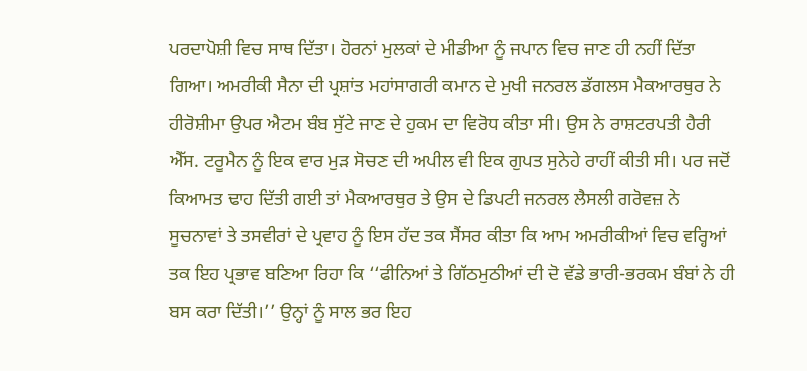ਪਰਦਾਪੋਸ਼ੀ ਵਿਚ ਸਾਥ ਦਿੱਤਾ। ਹੋਰਨਾਂ ਮੁਲਕਾਂ ਦੇ ਮੀਡੀਆ ਨੂੰ ਜਪਾਨ ਵਿਚ ਜਾਣ ਹੀ ਨਹੀਂ ਦਿੱਤਾ ਗਿਆ। ਅਮਰੀਕੀ ਸੈਨਾ ਦੀ ਪ੍ਰਸ਼ਾਂਤ ਮਹਾਂਸਾਗਰੀ ਕਮਾਨ ਦੇ ਮੁਖੀ ਜਨਰਲ ਡੱਗਲਸ ਮੈਕਆਰਥੁਰ ਨੇ ਹੀਰੋਸ਼ੀਮਾ ਉਪਰ ਐਟਮ ਬੰਬ ਸੁੱਟੇ ਜਾਣ ਦੇ ਹੁਕਮ ਦਾ ਵਿਰੋਧ ਕੀਤਾ ਸੀ। ਉਸ ਨੇ ਰਾਸ਼ਟਰਪਤੀ ਹੈਰੀ ਐੱਸ. ਟਰੂਮੈਨ ਨੂੰ ਇਕ ਵਾਰ ਮੁੜ ਸੋਚਣ ਦੀ ਅਪੀਲ ਵੀ ਇਕ ਗੁਪਤ ਸੁਨੇਹੇ ਰਾਹੀਂ ਕੀਤੀ ਸੀ। ਪਰ ਜਦੋਂ ਕਿਆਮਤ ਢਾਹ ਦਿੱਤੀ ਗਈ ਤਾਂ ਮੈਕਆਰਥੁਰ ਤੇ ਉਸ ਦੇ ਡਿਪਟੀ ਜਨਰਲ ਲੈਸਲੀ ਗਰੋਵਜ਼ ਨੇ ਸੂਚਨਾਵਾਂ ਤੇ ਤਸਵੀਰਾਂ ਦੇ ਪ੍ਰਵਾਹ ਨੂੰ ਇਸ ਹੱਦ ਤਕ ਸੈਂਸਰ ਕੀਤਾ ਕਿ ਆਮ ਅਮਰੀਕੀਆਂ ਵਿਚ ਵਰ੍ਹਿਆਂ ਤਕ ਇਹ ਪ੍ਰਭਾਵ ਬਣਿਆ ਰਿਹਾ ਕਿ ‘‘ਫੀਨਿਆਂ ਤੇ ਗਿੱਠਮੁਠੀਆਂ ਦੀ ਦੋ ਵੱਡੇ ਭਾਰੀ-ਭਰਕਮ ਬੰਬਾਂ ਨੇ ਹੀ ਬਸ ਕਰਾ ਦਿੱਤੀ।’’ ਉਨ੍ਹਾਂ ਨੂੰ ਸਾਲ ਭਰ ਇਹ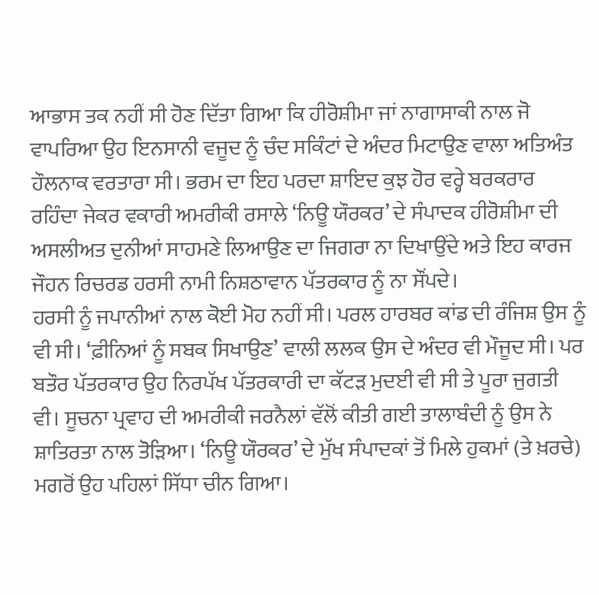ਆਭਾਸ ਤਕ ਨਹੀਂ ਸੀ ਹੋਣ ਦਿੱਤਾ ਗਿਆ ਕਿ ਹੀਰੋਸ਼ੀਮਾ ਜਾਂ ਨਾਗਾਸਾਕੀ ਨਾਲ ਜੋ ਵਾਪਰਿਆ ਉਹ ਇਨਸਾਨੀ ਵਜੂਦ ਨੂੰ ਚੰਦ ਸਕਿੰਟਾਂ ਦੇ ਅੰਦਰ ਮਿਟਾਉਣ ਵਾਲਾ ਅਤਿਅੰਤ ਹੌਲਨਾਕ ਵਰਤਾਰਾ ਸੀ। ਭਰਮ ਦਾ ਇਹ ਪਰਦਾ ਸ਼ਾਇਦ ਕੁਝ ਹੋਰ ਵਰ੍ਹੇ ਬਰਕਰਾਰ ਰਹਿੰਦਾ ਜੇਕਰ ਵਕਾਰੀ ਅਮਰੀਕੀ ਰਸਾਲੇ ‘ਨਿਊ ਯੌਰਕਰ’ ਦੇ ਸੰਪਾਦਕ ਹੀਰੋਸ਼ੀਮਾ ਦੀ ਅਸਲੀਅਤ ਦੁਨੀਆਂ ਸਾਹਮਣੇ ਲਿਆਉਣ ਦਾ ਜਿਗਰਾ ਨਾ ਦਿਖਾਉਂਦੇ ਅਤੇ ਇਹ ਕਾਰਜ ਜੌਹਨ ਰਿਚਰਡ ਹਰਸੀ ਨਾਮੀ ਨਿਸ਼ਠਾਵਾਨ ਪੱਤਰਕਾਰ ਨੂੰ ਨਾ ਸੌਂਪਦੇ।
ਹਰਸੀ ਨੂੰ ਜਪਾਨੀਆਂ ਨਾਲ ਕੋਈ ਮੋਹ ਨਹੀਂ ਸੀ। ਪਰਲ ਹਾਰਬਰ ਕਾਂਡ ਦੀ ਰੰਜਿਸ਼ ਉਸ ਨੂੰ ਵੀ ਸੀ। ‘ਫ਼ੀਨਿਆਂ ਨੂੰ ਸਬਕ ਸਿਖਾਉਣ’ ਵਾਲੀ ਲਲਕ ਉਸ ਦੇ ਅੰਦਰ ਵੀ ਮੌਜੂਦ ਸੀ। ਪਰ ਬਤੌਰ ਪੱਤਰਕਾਰ ਉਹ ਨਿਰਪੱਖ ਪੱਤਰਕਾਰੀ ਦਾ ਕੱਟੜ ਮੁਦਈ ਵੀ ਸੀ ਤੇ ਪੂਰਾ ਜੁਗਤੀ ਵੀ। ਸੂਚਨਾ ਪ੍ਰਵਾਹ ਦੀ ਅਮਰੀਕੀ ਜਰਨੈਲਾਂ ਵੱਲੋਂ ਕੀਤੀ ਗਈ ਤਾਲਾਬੰਦੀ ਨੂੰ ਉਸ ਨੇ ਸ਼ਾਤਿਰਤਾ ਨਾਲ ਤੋੜਿਆ। ‘ਨਿਊ ਯੌਰਕਰ’ ਦੇ ਮੁੱਖ ਸੰਪਾਦਕਾਂ ਤੋਂ ਮਿਲੇ ਹੁਕਮਾਂ (ਤੇ ਖ਼ਰਚੇ) ਮਗਰੋਂ ਉਹ ਪਹਿਲਾਂ ਸਿੱਧਾ ਚੀਨ ਗਿਆ।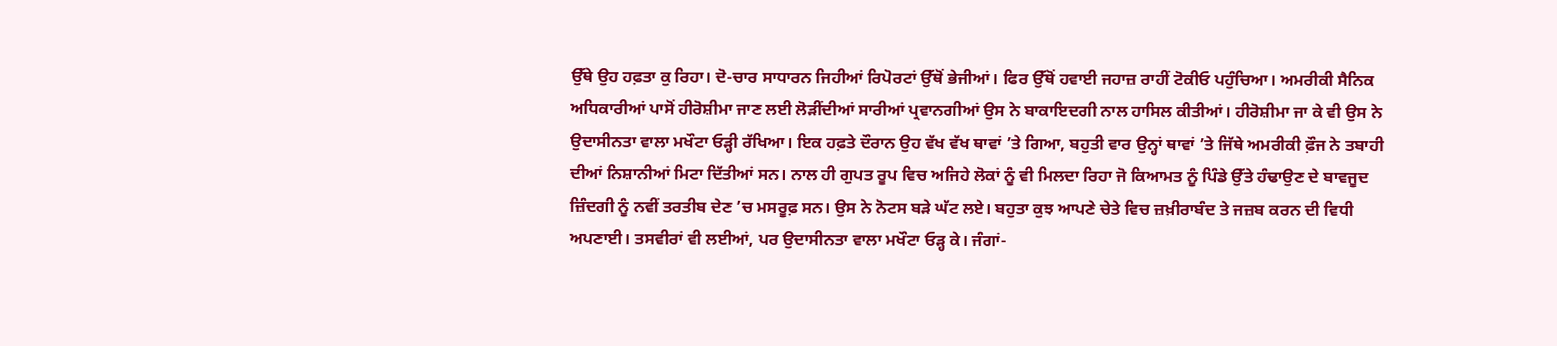ਉੱਥੇ ਉਹ ਹਫ਼ਤਾ ਕੁ ਰਿਹਾ। ਦੋ-ਚਾਰ ਸਾਧਾਰਨ ਜਿਹੀਆਂ ਰਿਪੋਰਟਾਂ ਉੱਥੋਂ ਭੇਜੀਆਂ। ਫਿਰ ਉੱਥੋਂ ਹਵਾਈ ਜਹਾਜ਼ ਰਾਹੀਂ ਟੋਕੀਓ ਪਹੁੰਚਿਆ। ਅਮਰੀਕੀ ਸੈਨਿਕ ਅਧਿਕਾਰੀਆਂ ਪਾਸੋਂ ਹੀਰੋਸ਼ੀਮਾ ਜਾਣ ਲਈ ਲੋੜੀਂਦੀਆਂ ਸਾਰੀਆਂ ਪ੍ਰਵਾਨਗੀਆਂ ਉਸ ਨੇ ਬਾਕਾਇਦਗੀ ਨਾਲ ਹਾਸਿਲ ਕੀਤੀਆਂ। ਹੀਰੋਸ਼ੀਮਾ ਜਾ ਕੇ ਵੀ ਉਸ ਨੇ ਉਦਾਸੀਨਤਾ ਵਾਲਾ ਮਖੌਟਾ ਓੜ੍ਹੀ ਰੱਖਿਆ। ਇਕ ਹਫ਼ਤੇ ਦੌਰਾਨ ਉਹ ਵੱਖ ਵੱਖ ਥਾਵਾਂ ’ਤੇ ਗਿਆ, ਬਹੁਤੀ ਵਾਰ ਉਨ੍ਹਾਂ ਥਾਵਾਂ ’ਤੇ ਜਿੱਥੇ ਅਮਰੀਕੀ ਫ਼ੌਜ ਨੇ ਤਬਾਹੀ ਦੀਆਂ ਨਿਸ਼ਾਨੀਆਂ ਮਿਟਾ ਦਿੱਤੀਆਂ ਸਨ। ਨਾਲ ਹੀ ਗੁਪਤ ਰੂਪ ਵਿਚ ਅਜਿਹੇ ਲੋਕਾਂ ਨੂੰ ਵੀ ਮਿਲਦਾ ਰਿਹਾ ਜੋ ਕਿਆਮਤ ਨੂੰ ਪਿੰਡੇ ਉੱਤੇ ਹੰਢਾਉਣ ਦੇ ਬਾਵਜੂਦ ਜ਼ਿੰਦਗੀ ਨੂੰ ਨਵੀਂ ਤਰਤੀਬ ਦੇਣ ’ਚ ਮਸਰੂਫ਼ ਸਨ। ਉਸ ਨੇ ਨੋਟਸ ਬੜੇ ਘੱਟ ਲਏ। ਬਹੁਤਾ ਕੁਝ ਆਪਣੇ ਚੇਤੇ ਵਿਚ ਜ਼ਖ਼ੀਰਾਬੰਦ ਤੇ ਜਜ਼ਬ ਕਰਨ ਦੀ ਵਿਧੀ ਅਪਣਾਈ। ਤਸਵੀਰਾਂ ਵੀ ਲਈਆਂ, ਪਰ ਉਦਾਸੀਨਤਾ ਵਾਲਾ ਮਖੌਟਾ ਓੜ੍ਹ ਕੇ। ਜੰਗਾਂ-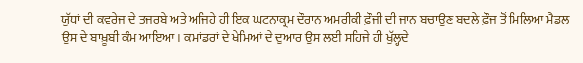ਯੁੱਧਾਂ ਦੀ ਕਵਰੇਜ ਦੇ ਤਜਰਬੇ ਅਤੇ ਅਜਿਹੇ ਹੀ ਇਕ ਘਟਨਾਕ੍ਰਮ ਦੌਰਾਨ ਅਮਰੀਕੀ ਫ਼ੌਜੀ ਦੀ ਜਾਨ ਬਚਾਉਣ ਬਦਲੇ ਫ਼ੌਜ ਤੋਂ ਮਿਲਿਆ ਮੈਡਲ ਉਸ ਦੇ ਬਾਖ਼ੂਬੀ ਕੰਮ ਆਇਆ। ਕਮਾਂਡਰਾਂ ਦੇ ਖੇਮਿਆਂ ਦੇ ਦੁਆਰ ਉਸ ਲਈ ਸਹਿਜੇ ਹੀ ਖੁੱਲ੍ਹਦੇ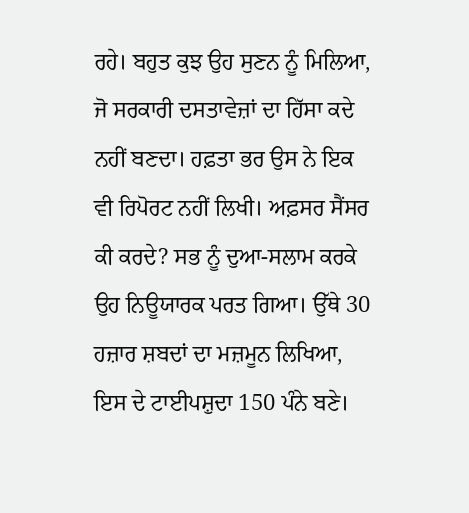ਰਹੇ। ਬਹੁਤ ਕੁਝ ਉਹ ਸੁਣਨ ਨੂੰ ਮਿਲਿਆ, ਜੋ ਸਰਕਾਰੀ ਦਸਤਾਵੇਜ਼ਾਂ ਦਾ ਹਿੱਸਾ ਕਦੇ ਨਹੀਂ ਬਣਦਾ। ਹਫ਼ਤਾ ਭਰ ਉਸ ਨੇ ਇਕ ਵੀ ਰਿਪੋਰਟ ਨਹੀਂ ਲਿਖੀ। ਅਫ਼ਸਰ ਸੈਂਸਰ ਕੀ ਕਰਦੇ? ਸਭ ਨੂੰ ਦੁਆ-ਸਲਾਮ ਕਰਕੇ ਉਹ ਨਿਊਯਾਰਕ ਪਰਤ ਗਿਆ। ਉੱਥੇ 30 ਹਜ਼ਾਰ ਸ਼ਬਦਾਂ ਦਾ ਮਜ਼ਮੂਨ ਲਿਖਿਆ, ਇਸ ਦੇ ਟਾਈਪਸ਼ੁਦਾ 150 ਪੰਨੇ ਬਣੇ।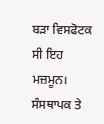ਬੜਾ ਵਿਸਫੋਟਕ ਸੀ ਇਹ ਮਜ਼ਮੂਨ। ਸੰਸਥਾਪਕ ਤੇ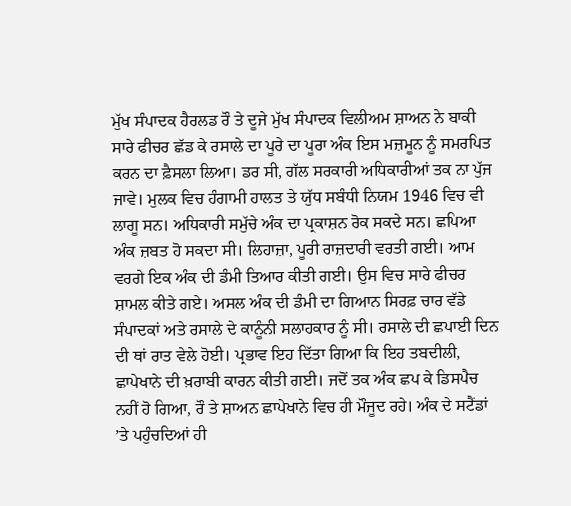ਮੁੱਖ ਸੰਪਾਦਕ ਹੈਰਲਡ ਰੌ ਤੇ ਦੂਜੇ ਮੁੱਖ ਸੰਪਾਦਕ ਵਿਲੀਅਮ ਸ਼ਾਅਨ ਨੇ ਬਾਕੀ ਸਾਰੇ ਫੀਚਰ ਛੱਡ ਕੇ ਰਸਾਲੇ ਦਾ ਪੂਰੇ ਦਾ ਪੂਰਾ ਅੰਕ ਇਸ ਮਜ਼ਮੂਨ ਨੂੰ ਸਮਰਪਿਤ ਕਰਨ ਦਾ ਫ਼ੈਸਲਾ ਲਿਆ। ਡਰ ਸੀ, ਗੱਲ ਸਰਕਾਰੀ ਅਧਿਕਾਰੀਆਂ ਤਕ ਨਾ ਪੁੱਜ ਜਾਵੇ। ਮੁਲਕ ਵਿਚ ਹੰਗਾਮੀ ਹਾਲਤ ਤੇ ਯੁੱਧ ਸਬੰਧੀ ਨਿਯਮ 1946 ਵਿਚ ਵੀ ਲਾਗੂ ਸਨ। ਅਧਿਕਾਰੀ ਸਮੁੱਚੇ ਅੰਕ ਦਾ ਪ੍ਰਕਾਸ਼ਨ ਰੋਕ ਸਕਦੇ ਸਨ। ਛਪਿਆ ਅੰਕ ਜ਼ਬਤ ਹੋ ਸਕਦਾ ਸੀ। ਲਿਹਾਜ਼ਾ, ਪੂਰੀ ਰਾਜ਼ਦਾਰੀ ਵਰਤੀ ਗਈ। ਆਮ ਵਰਗੇ ਇਕ ਅੰਕ ਦੀ ਡੰਮੀ ਤਿਆਰ ਕੀਤੀ ਗਈ। ਉਸ ਵਿਚ ਸਾਰੇ ਫੀਚਰ ਸ਼ਾਮਲ ਕੀਤੇ ਗਏ। ਅਸਲ ਅੰਕ ਦੀ ਡੰਮੀ ਦਾ ਗਿਆਨ ਸਿਰਫ਼ ਚਾਰ ਵੱਡੇ ਸੰਪਾਦਕਾਂ ਅਤੇ ਰਸਾਲੇ ਦੇ ਕਾਨੂੰਨੀ ਸਲਾਹਕਾਰ ਨੂੰ ਸੀ। ਰਸਾਲੇ ਦੀ ਛਪਾਈ ਦਿਨ ਦੀ ਥਾਂ ਰਾਤ ਵੇਲੇ ਹੋਈ। ਪ੍ਰਭਾਵ ਇਹ ਦਿੱਤਾ ਗਿਆ ਕਿ ਇਹ ਤਬਦੀਲੀ, ਛਾਪੇਖਾਨੇ ਦੀ ਖ਼ਰਾਬੀ ਕਾਰਨ ਕੀਤੀ ਗਈ। ਜਦੋਂ ਤਕ ਅੰਕ ਛਪ ਕੇ ਡਿਸਪੈਚ ਨਹੀਂ ਹੋ ਗਿਆ, ਰੌ ਤੇ ਸ਼ਾਅਨ ਛਾਪੇਖਾਨੇ ਵਿਚ ਹੀ ਮੌਜੂਦ ਰਹੇ। ਅੰਕ ਦੇ ਸਟੈਂਡਾਂ ’ਤੇ ਪਹੁੰਚਦਿਆਂ ਹੀ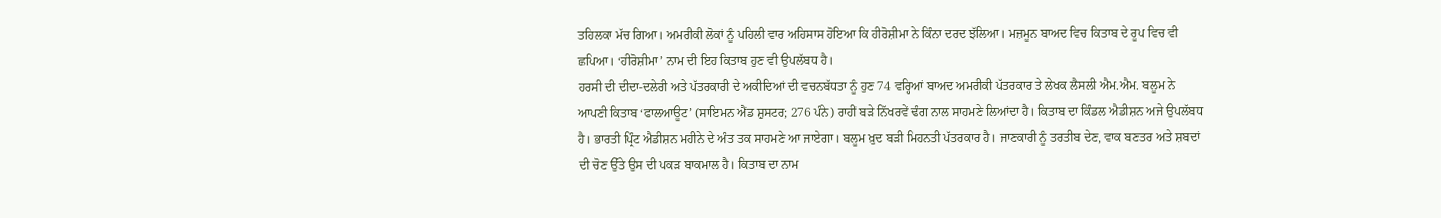ਤਹਿਲਕਾ ਮੱਚ ਗਿਆ। ਅਮਰੀਕੀ ਲੋਕਾਂ ਨੂੰ ਪਹਿਲੀ ਵਾਰ ਅਹਿਸਾਸ ਹੋਇਆ ਕਿ ਹੀਰੋਸ਼ੀਮਾ ਨੇ ਕਿੰਨਾ ਦਰਦ ਝੱਲਿਆ। ਮਜ਼ਮੂਨ ਬਾਅਦ ਵਿਚ ਕਿਤਾਬ ਦੇ ਰੂਪ ਵਿਚ ਵੀ ਛਪਿਆ। ‘ਹੀਰੋਸ਼ੀਮਾ’ ਨਾਮ ਦੀ ਇਹ ਕਿਤਾਬ ਹੁਣ ਵੀ ਉਪਲੱਬਧ ਹੈ।
ਹਰਸੀ ਦੀ ਦੀਦਾ-ਦਲੇਰੀ ਅਤੇ ਪੱਤਰਕਾਰੀ ਦੇ ਅਕੀਦਿਆਂ ਦੀ ਵਚਨਬੱਧਤਾ ਨੂੰ ਹੁਣ 74 ਵਰ੍ਹਿਆਂ ਬਾਅਦ ਅਮਰੀਕੀ ਪੱਤਰਕਾਰ ਤੇ ਲੇਖਕ ਲੈਸਲੀ ਐਮ.ਐਮ. ਬਲੂਮ ਨੇ ਆਪਣੀ ਕਿਤਾਬ ‘ਫਾਲਆਊਟ’ (ਸਾਇਮਨ ਐਂਡ ਸ਼ੁਸਟਰ; 276 ਪੰਨੇ) ਰਾਹੀਂ ਬੜੇ ਨਿੱਖਰਵੇਂ ਢੰਗ ਨਾਲ ਸਾਹਮਣੇ ਲਿਆਂਦਾ ਹੈ। ਕਿਤਾਬ ਦਾ ਕਿੰਡਲ ਐਡੀਸ਼ਨ ਅਜੇ ਉਪਲੱਬਧ ਹੈ। ਭਾਰਤੀ ਪ੍ਰਿੰਟ ਐਡੀਸ਼ਨ ਮਹੀਨੇ ਦੇ ਅੰਤ ਤਕ ਸਾਹਮਣੇ ਆ ਜਾਏਗਾ। ਬਲੂਮ ਖ਼ੁਦ ਬੜੀ ਮਿਹਨਤੀ ਪੱਤਰਕਾਰ ਹੈ। ਜਾਣਕਾਰੀ ਨੂੰ ਤਰਤੀਬ ਦੇਣ, ਵਾਕ ਬਣਤਰ ਅਤੇ ਸ਼ਬਦਾਂ ਦੀ ਚੋਣ ਉੱਤੇ ਉਸ ਦੀ ਪਕੜ ਬਾਕਮਾਲ ਹੈ। ਕਿਤਾਬ ਦਾ ਨਾਮ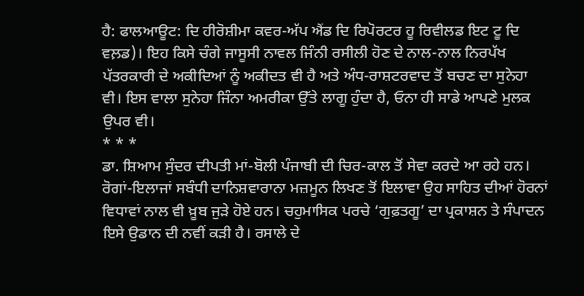ਹੈ: ਫਾਲਆਊਟ: ਦਿ ਹੀਰੋਸ਼ੀਮਾ ਕਵਰ-ਅੱਪ ਐਂਡ ਦਿ ਰਿਪੋਰਟਰ ਹੂ ਰਿਵੀਲਡ ਇਟ ਟੂ ਦਿ ਵਲ਼ਡ)। ਇਹ ਕਿਸੇ ਚੰਗੇ ਜਾਸੂਸੀ ਨਾਵਲ ਜਿੰਨੀ ਰਸੀਲੀ ਹੋਣ ਦੇ ਨਾਲ-ਨਾਲ ਨਿਰਪੱਖ ਪੱਤਰਕਾਰੀ ਦੇ ਅਕੀਦਿਆਂ ਨੂੰ ਅਕੀਦਤ ਵੀ ਹੈ ਅਤੇ ਅੰਧ-ਰਾਸ਼ਟਰਵਾਦ ਤੋਂ ਬਚਣ ਦਾ ਸੁਨੇਹਾ ਵੀ। ਇਸ ਵਾਲਾ ਸੁਨੇਹਾ ਜਿੰਨਾ ਅਮਰੀਕਾ ਉੱਤੇ ਲਾਗੂ ਹੁੰਦਾ ਹੈ, ਓਨਾ ਹੀ ਸਾਡੇ ਆਪਣੇ ਮੁਲਕ ਉਪਰ ਵੀ।
* * *
ਡਾ. ਸ਼ਿਆਮ ਸੁੰਦਰ ਦੀਪਤੀ ਮਾਂ-ਬੋਲੀ ਪੰਜਾਬੀ ਦੀ ਚਿਰ-ਕਾਲ ਤੋਂ ਸੇਵਾ ਕਰਦੇ ਆ ਰਹੇ ਹਨ। ਰੋਗਾਂ-ਇਲਾਜਾਂ ਸਬੰਧੀ ਦਾਨਿਸ਼ਵਾਰਾਨਾ ਮਜ਼ਮੂਨ ਲਿਖਣ ਤੋਂ ਇਲਾਵਾ ਉਹ ਸਾਹਿਤ ਦੀਆਂ ਹੋਰਨਾਂ ਵਿਧਾਵਾਂ ਨਾਲ ਵੀ ਖ਼ੂਬ ਜੁੜੇ ਹੋਏ ਹਨ। ਚਹੁਮਾਸਿਕ ਪਰਚੇ ‘ਗੁਫ਼ਤਗੂ’ ਦਾ ਪ੍ਰਕਾਸ਼ਨ ਤੇ ਸੰਪਾਦਨ ਇਸੇ ਉਡਾਨ ਦੀ ਨਵੀਂ ਕੜੀ ਹੈ। ਰਸਾਲੇ ਦੇ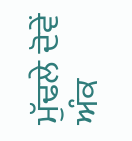ਮੁੱਢਲੇ ਦੋਵੇਂ ਅੰਕ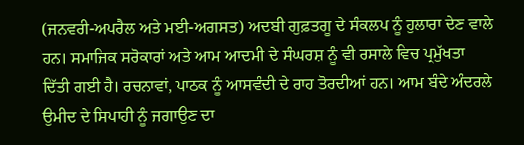(ਜਨਵਰੀ-ਅਪਰੈਲ ਅਤੇ ਮਈ-ਅਗਸਤ) ਅਦਬੀ ਗੁਫ਼ਤਗੂ ਦੇ ਸੰਕਲਪ ਨੂੰ ਹੁਲਾਰਾ ਦੇਣ ਵਾਲੇ ਹਨ। ਸਮਾਜਿਕ ਸਰੋਕਾਰਾਂ ਅਤੇ ਆਮ ਆਦਮੀ ਦੇ ਸੰਘਰਸ਼ ਨੂੰ ਵੀ ਰਸਾਲੇ ਵਿਚ ਪ੍ਰਮੁੱਖਤਾ ਦਿੱਤੀ ਗਈ ਹੈ। ਰਚਨਾਵਾਂ, ਪਾਠਕ ਨੂੰ ਆਸਵੰਦੀ ਦੇ ਰਾਹ ਤੋਰਦੀਆਂ ਹਨ। ਆਮ ਬੰਦੇ ਅੰਦਰਲੇ ਉਮੀਦ ਦੇ ਸਿਪਾਹੀ ਨੂੰ ਜਗਾਉਣ ਦਾ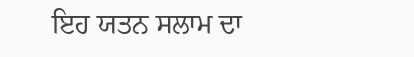ਇਹ ਯਤਨ ਸਲਾਮ ਦਾ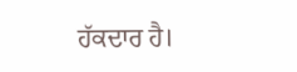ਹੱਕਦਾਰ ਹੈ।